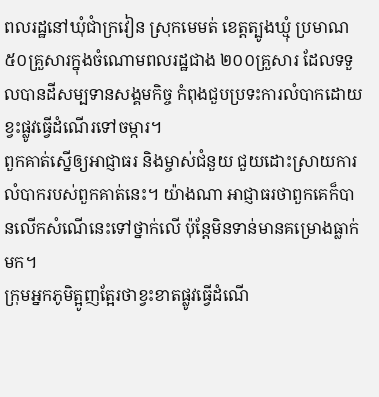ពលរដ្ឋនៅឃុំជាំក្រវៀន ស្រុកមេមត់ ខេត្តត្បូងឃ្មុំ ប្រមាណ ៥០គ្រួសារក្នុងចំណោមពលរដ្ឋជាង ២០០គ្រួសារ ដែលទទួលបានដីសម្បទានសង្គមកិច្ច កំពុងជួបប្រទះការលំបាកដោយខ្វះផ្លូវធ្វើដំណើរទៅចម្ការ។
ពួកគាត់ស្នើឲ្យអាជ្ញាធរ និងម្ចាស់ជំនួយ ជួយដោះស្រាយការលំបាករបស់ពួកគាត់នេះ។ យ៉ាងណា អាជ្ញាធរថាពួកគេក៏បានលើកសំណើនេះទៅថ្នាក់លើ ប៉ុន្តែមិនទាន់មានគម្រោងធ្លាក់មក។
ក្រុមអ្នកភូមិត្អូញត្អែរថាខ្វះខាតផ្លូវធ្វើដំណើ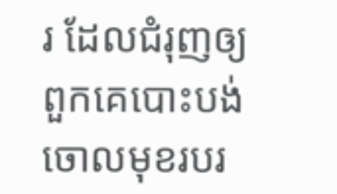រ ដែលជំរុញឲ្យពួកគេបោះបង់ចោលមុខរបរ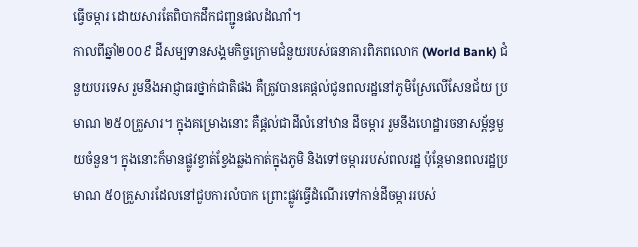ធ្វើចម្ការ ដោយសារតែពិបាកដឹកជញ្ជូនផលដំណាំ។
កាលពីឆ្នាំ២០០៩ ដីសម្បទានសង្គមកិច្ចក្រោមជំនួយរបស់ធនាគារពិភពលោក (World Bank) ជំនួយបរទេស រួមនឹងអាជ្ញាធរថ្នាក់ជាតិផង គឺត្រូវបានគេផ្តល់ជូនពលរដ្ឋនៅភូមិស្រែលើសែនជ័យ ប្រមាណ ២៥០គ្រួសារ។ ក្នុងគម្រោងនោះ គឺផ្តល់ជាដីលំនៅឋាន ដីចម្ការ រួមនឹងហេដ្ឋារចនាសម្ព័ន្ធមួយចំនួន។ ក្នុងនោះក៏មានផ្លូវខ្វាត់ខ្វែងឆ្លងកាត់ក្នុងភូមិ និងទៅចម្ការរបស់ពលរដ្ឋ ប៉ុន្តែមានពលរដ្ឋប្រមាណ ៥០គ្រួសារដែលនៅជួបការលំបាក ព្រោះផ្លូវធ្វើដំណើរទៅកាន់ដីចម្ការរបស់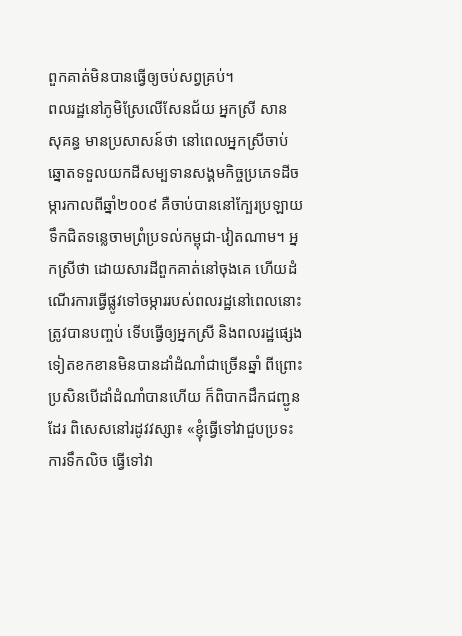ពួកគាត់មិនបានធ្វើឲ្យចប់សព្វគ្រប់។
ពលរដ្ឋនៅភូមិស្រែលើសែនជ័យ អ្នកស្រី សាន សុគន្ធ មានប្រសាសន៍ថា នៅពេលអ្នកស្រីចាប់ឆ្នោតទទួលយកដីសម្បទានសង្គមកិច្ចប្រភេទដីចម្ការកាលពីឆ្នាំ២០០៩ គឺចាប់បាននៅក្បែរប្រឡាយទឹកជិតទន្លេចាមព្រំប្រទល់កម្ពុជា-វៀតណាម។ អ្នកស្រីថា ដោយសារដីពួកគាត់នៅចុងគេ ហើយដំណើរការធ្វើផ្លូវទៅចម្ការរបស់ពលរដ្ឋនៅពេលនោះត្រូវបានបញ្ចប់ ទើបធ្វើឲ្យអ្នកស្រី និងពលរដ្ឋផ្សេងទៀតខកខានមិនបានដាំដំណាំជាច្រើនឆ្នាំ ពីព្រោះប្រសិនបើដាំដំណាំបានហើយ ក៏ពិបាកដឹកជញ្ជូនដែរ ពិសេសនៅរដូវវស្សា៖ «ខ្ញុំធ្វើទៅវាជួបប្រទះការទឹកលិច ធ្វើទៅវា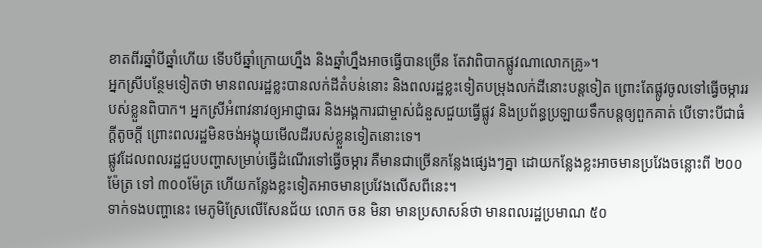ខាតពីរឆ្នាំបីឆ្នាំហើយ ទើបបីឆ្នាំក្រោយហ្នឹង និងឆ្នាំហ្នឹងអាចធ្វើបានច្រើន តែវាពិបាកផ្លូវណាលោកគ្រូ»។
អ្នកស្រីបន្ថែមទៀតថា មានពលរដ្ឋខ្លះបានលក់ដីតំបន់នោះ និងពលរដ្ឋខ្លះទៀតបម្រុងលក់ដីនោះបន្តទៀត ព្រោះតែផ្លូវចូលទៅធ្វើចម្ការរបស់ខ្លួនពិបាក។ អ្នកស្រីអំពាវនាវឲ្យអាជ្ញាធរ និងអង្គការជាម្ចាស់ជំនួសជួយធ្វើផ្លូវ និងប្រព័ន្ធប្រឡាយទឹកបន្តឲ្យពួកគាត់ បើទោះបីជាធំក្តីតូចក្តី ព្រោះពលរដ្ឋមិនចង់អង្គុយមើលដីរបស់ខ្លួនទៀតនោះទេ។
ផ្លូវដែលពលរដ្ឋជួបបញ្ហាសម្រាប់ធ្វើដំណើរទៅធ្វើចម្ការ គឺមានជាច្រើនកន្លែងផ្សេងៗគ្នា ដោយកន្លែងខ្លះអាចមានប្រវែងចន្លោះពី ២០០ម៉ែត្រ ទៅ ៣០០ម៉ែត្រ ហើយកន្លែងខ្លះទៀតអាចមានប្រវែងលើសពីនេះ។
ទាក់ទងបញ្ហានេះ មេភូមិស្រែលើសែនជ័យ លោក ចន មិនា មានប្រសាសន៍ថា មានពលរដ្ឋប្រមាណ ៥០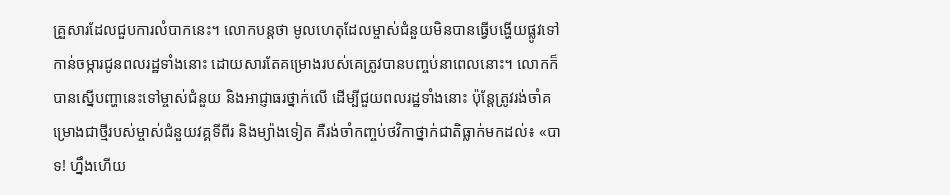គ្រួសារដែលជួបការលំបាកនេះ។ លោកបន្តថា មូលហេតុដែលម្ចាស់ជំនួយមិនបានធ្វើបង្ហើយផ្លូវទៅកាន់ចម្ការជូនពលរដ្ឋទាំងនោះ ដោយសារតែគម្រោងរបស់គេត្រូវបានបញ្ចប់នាពេលនោះ។ លោកក៏បានស្នើបញ្ហានេះទៅម្ចាស់ជំនួយ និងអាជ្ញាធរថ្នាក់លើ ដើម្បីជួយពលរដ្ឋទាំងនោះ ប៉ុន្តែត្រូវរង់ចាំគម្រោងជាថ្មីរបស់ម្ចាស់ជំនួយវគ្គទីពីរ និងម្យ៉ាងទៀត គឺរង់ចាំកញ្ចប់ថវិកាថ្នាក់ជាតិធ្លាក់មកដល់៖ «បាទ! ហ្នឹងហើយ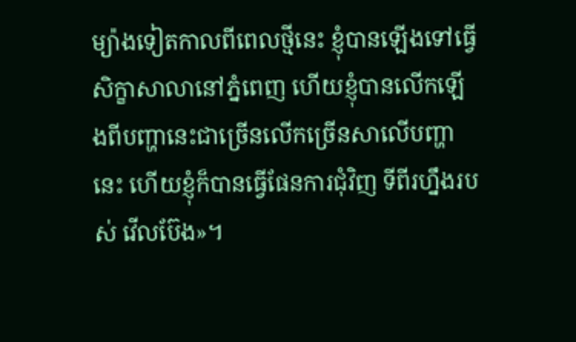ម្យ៉ាងទៀតកាលពីពេលថ្មីនេះ ខ្ញុំបានឡើងទៅធ្វើសិក្ខាសាលានៅភ្នំពេញ ហើយខ្ញុំបានលើកឡើងពីបញ្ហានេះជាច្រើនលើកច្រើនសាលើបញ្ហានេះ ហើយខ្ញុំក៏បានធ្វើផែនការជុំវិញ ទីពីរហ្នឹងរបស់ វើលប៊ែង»។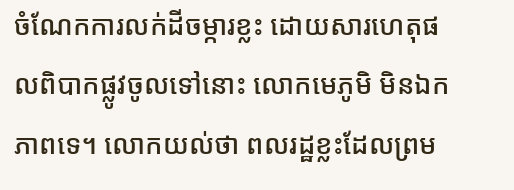ចំណែកការលក់ដីចម្ការខ្លះ ដោយសារហេតុផលពិបាកផ្លូវចូលទៅនោះ លោកមេភូមិ មិនឯកភាពទេ។ លោកយល់ថា ពលរដ្ឋខ្លះដែលព្រម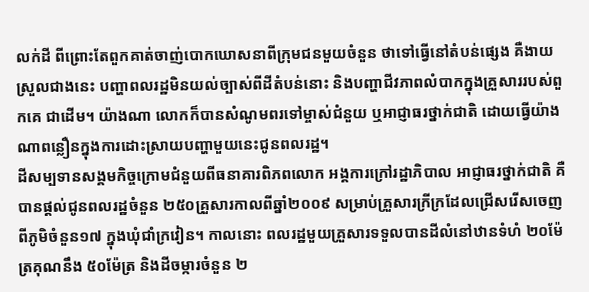លក់ដី ពីព្រោះតែពួកគាត់ចាញ់បោកឃោសនាពីក្រុមជនមួយចំនួន ថាទៅធ្វើនៅតំបន់ផ្សេង គឺងាយស្រួលជាងនេះ បញ្ហាពលរដ្ឋមិនយល់ច្បាស់ពីដីតំបន់នោះ និងបញ្ហាជីវភាពលំបាកក្នុងគ្រួសាររបស់ពួកគេ ជាដើម។ យ៉ាងណា លោកក៏បានសំណូមពរទៅម្ចាស់ជំនួយ ឬអាជ្ញាធរថ្នាក់ជាតិ ដោយធ្វើយ៉ាងណាពន្លឿនក្នុងការដោះស្រាយបញ្ហាមួយនេះជូនពលរដ្ឋ។
ដីសម្បទានសង្គមកិច្ចក្រោមជំនួយពីធនាគារពិភពលោក អង្គការក្រៅរដ្ឋាភិបាល អាជ្ញាធរថ្នាក់ជាតិ គឺបានផ្ដល់ជូនពលរដ្ឋចំនួន ២៥០គ្រួសារកាលពីឆ្នាំ២០០៩ សម្រាប់គ្រួសារក្រីក្រដែលជ្រើសរើសចេញពីភូមិចំនួន១៧ ក្នុងឃុំជាំក្រវៀន។ កាលនោះ ពលរដ្ឋមួយគ្រួសារទទួលបានដីលំនៅឋានទំហំ ២០ម៉ែត្រគុណនឹង ៥០ម៉ែត្រ និងដីចម្ការចំនួន ២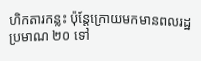ហិកតារកន្លះ ប៉ុន្តែក្រោយមកមានពលរដ្ឋប្រមាណ ២០ ទៅ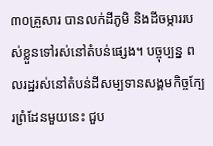៣០គ្រួសារ បានលក់ដីភូមិ និងដីចម្ការរបស់ខ្លួនទៅរស់នៅតំបន់ផ្សេង។ បច្ចុប្បន្ន ពលរដ្ឋរស់នៅតំបន់ដីសម្បទានសង្គមកិច្ចក្បែរព្រំដែនមួយនេះ ជួប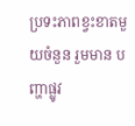ប្រទះភាពខ្វះខាតមួយចំនួន រួមមាន បញ្ហាផ្លូវ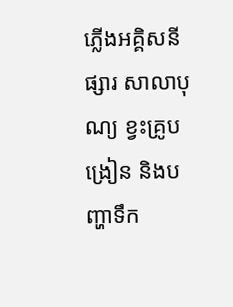ភ្លើងអគ្គិសនី ផ្សារ សាលាបុណ្យ ខ្វះគ្រូបង្រៀន និងបញ្ហាទឹក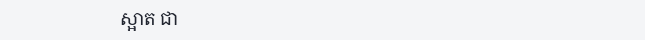ស្អាត ជា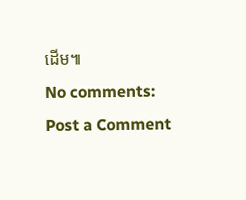ដើម៕
No comments:
Post a Comment